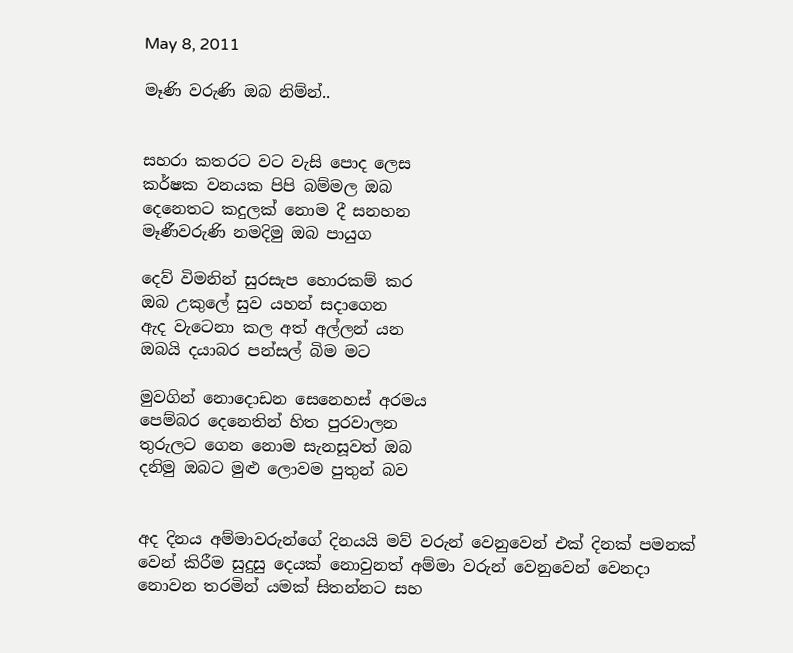May 8, 2011

මෑණි වරුණි ඔබ නිම්න්..


සහරා කතරට වට වැසි පොද ලෙස
කර්ෂක වනයක පිපි බම්මල ඔබ
දෙනෙතට කදුලක් නොම දී සනහන
මෑණීවරුණි නමදිමු ඔබ පායුග

දෙව් විමනින් සුරසැප හොරකම් කර
ඔබ උකුලේ සුව යහන් සදාගෙන
ඇද වැටෙනා කල අත් අල්ලන් යන
ඔබයි දයාබර පන්සල් බිම මට‍

මුවගින් නොදොඩන සෙනෙහස් අරමය
පෙම්බර දෙනෙතින් හිත පුරවාලන
තුරුලට ගෙන නොම සැනසූවත් ඔබ
දනිමු ඔබට මුළු ලොවම පුතුන් බව


අද දිනය අම්මාවරුන්ගේ දිනයයි මව් වරුන් වෙනුවෙන් එක් දිනක් පමනක් වෙන් කිරීම සුදුසු දෙයක් නොවුනත් අම්මා වරුන් වෙනුවෙන් වෙනදා නොවන තරමින් යමක් සිතන්නට සහ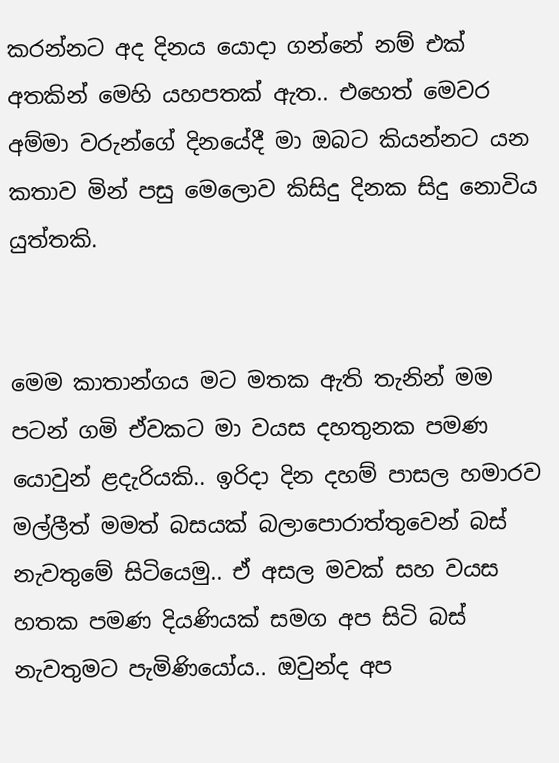කරන්නට අද දිනය යොදා ගන්නේ නම් එක් අතකින් මෙහි යහපතක් ඇත.. එහෙත් මෙවර අම්මා වරුන්ගේ දිනයේදී මා ඔබට කියන්නට යන කතාව මින් පසු මෙලොව කිසිදු දිනක සිදු නොවිය යුත්තකි.


මෙම කාතාන්ගය මට මතක ඇති තැනින් මම පටන් ගමි ඒවකට මා වයස දහතුනක පමණ යොවුන් ළදැරියකි.. ඉරිදා දින දහම් පාසල හමාරව මල්ලීත් මමත් බසයක් බලාපොරාත්තුවෙන් බස් නැවතුමේ සිටියෙමු.. ඒ අසල මවක් සහ වයස හතක පමණ දියණියක් සමග අප සිටි බස් නැවතුමට පැමිණියෝය.. ඔවුන්ද අප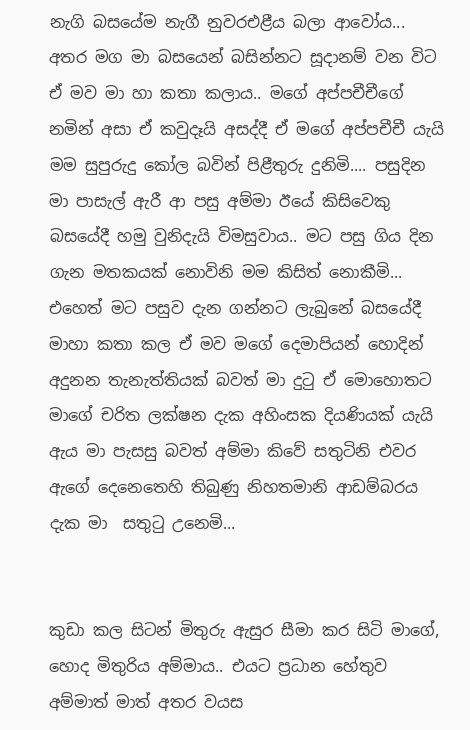නැගි බසයේම නැගී නුවරඑළීය බලා ආවෝය... අතර මග මා බසයෙන් බසින්නට සූදානම් වන විට ඒ මව මා හා කතා කලාය.. මගේ අප්පචීචීගේ නමින් අසා ඒ කවුදෑයි අසද්දී ඒ මගේ අප්පචීචී යැයි මම සුපුරුදු කෝල බවින් පිළීතුරු දුනිමි.... පසුදින මා පාසැල් ඇරී ආ පසු අම්මා ඊයේ කිසිවෙකු බසයේදී හමු වුනිදැයි විමසුවාය.. මට පසු ගිය දින ගැන මතකයක් නොවිනි මම කිසිත් නොකීමි‍... එහෙත් මට පසුව දැන ගන්නට ලැබුනේ බසයේදී මාහා කතා කල ඒ මව මගේ දෙමාපියන් හොදින් අදුනන තැනැත්තියක් බවත් මා දුටු ඒ මොහොතට මාගේ චරිත ලක්ෂන දැක අහිංසක දියණියක් යැයි  ඇය මා පැසසු බවත් අම්මා කිවේ සතුටිනි එවර ඇගේ දෙනෙතෙහි තිබුණු නිහතමානි ආඩම්බරය දැක මා  සතුටු උනෙමි...


කුඩා කල සිටන් මිතුරු ඇසුර සීමා කර සිටි මාගේ, හොද මිතුරිය අම්මාය.. එයට ප්‍රධාන හේතුව අම්මාත් මාත් අතර වයස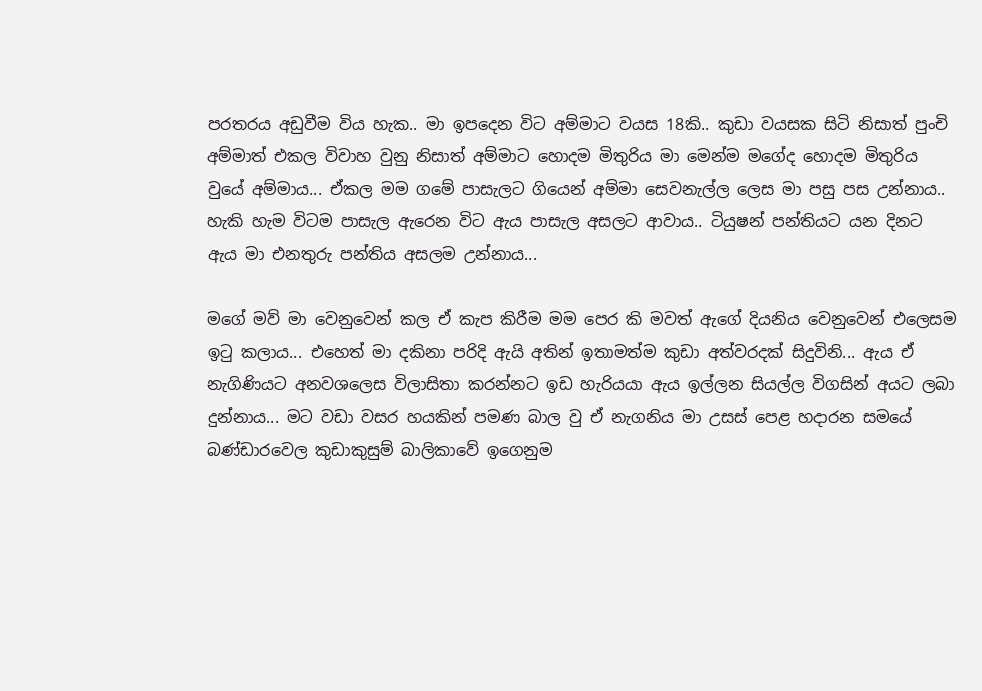පරතරය අඩුවීම විය හැක.. මා ඉපදෙන විට අම්මාට වයස 18කි.. කුඩා වයසක සිටි නිසාත් පුංචි අම්මාත් එකල විවාහ වුනු නිසාත් අම්මාට හොදම මිතුරිය මා මෙන්ම මගේද හොදම මිතුරිය වුයේ අම්මාය... ඒකල මම ගමේ පාසැලට ගියෙන් අම්මා සෙවනැල්ල ලෙස මා පසු පස උන්නාය.. හැකි හැම විටම පාසැල ඇරෙන විට ඇය පාසැල අසලට ආවාය.. ටියුෂන් පන්තියට යන දිනට ඇය මා එනතුරු පන්තිය අසලම උන්නාය...

මගේ මව් මා වෙනුවෙන් කල ඒ කැප කිරීම මම පෙර කි මවත් ඇගේ දියනිය වෙනුවෙන් එලෙසම ඉටු කලාය... එහෙත් මා දකිනා පරිදි ඇයි අතින් ඉතාමත්ම කුඩා අත්වරදක් සිදුවිනි... ඇය ඒ නැගිණියට අනවශලෙස විලාසිතා කරන්නට ඉඩ හැරියයා ඇය ඉල්ලන සියල්ල විගසින් අයට ලබා දුන්නාය... මට වඩා වසර හයකින් පමණ බාල වු ඒ නැගනිය මා උසස් පෙළ හදාරන සමයේ  බණ්ඩාරවෙල කුඩාකුසුම් බාලිකාවේ ඉගෙනුම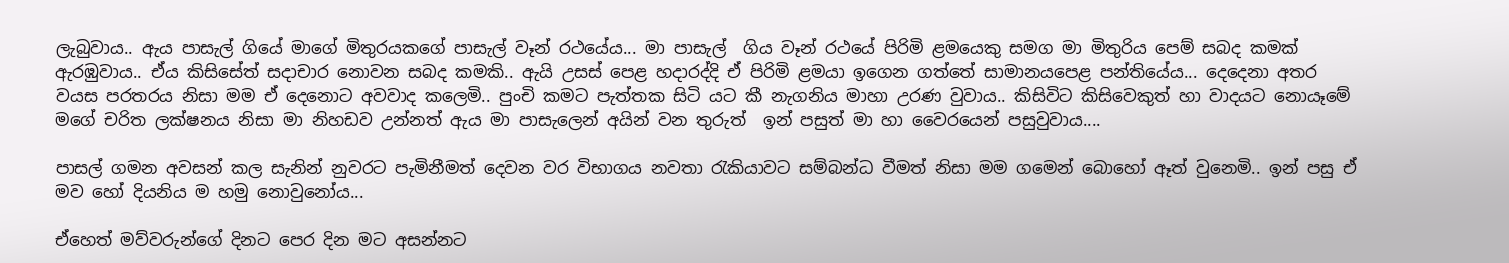ලැබුවාය.. ඇය පාසැල් ගියේ මාගේ මිතුරයකගේ පාසැල් වෑන් රථයේය... මා පාසැල්  ගිය වෑන් රථයේ පිරිමි ළමයෙකු සමග මා මිතුරිය පෙම් සබද කමක් ඇරඹුවාය.. ඒය කිසිසේත් සදාචාර නොවන සබද කමකි.. ඇයි උසස් පෙළ හදාරද්දි ඒ පිරිමි ළමයා ඉගෙන ගත්තේ සාමානයපෙළ පන්තියේය... දෙදෙනා අතර වයස පරතරය නිසා මම ඒ දෙනොට අවවාද කලෙමි.. පුංචි කමට පැත්තක සිටි යට කී නැගනිය මාහා උරණ වුවාය.. කිසි‍විට කිසිවෙකුත් හා වාදයට නොයෑමේ මගේ චරිත ලක්ෂනය නිසා මා නිහඩව උන්නත් ඇය මා පාසැලෙන් අයින් වන තුරුත්  ඉන් පසුත් මා හා වෛරයෙන් පසුවුවාය....

පාසල් ගමන අවසන් කල සැනින් නුවරට පැමිනීමත් දෙවන වර විභාගය නවතා රැකියාවට සම්බන්ධ වීමත් නිසා මම ගමෙන් බොහෝ ඈත් වුනෙමි.. ඉන් පසු ඒ මව හෝ දියනිය ම හමු නොවුනෝය...

ඒහෙත් මව්වරුන්ගේ දිනට පෙර දින මට අසන්නට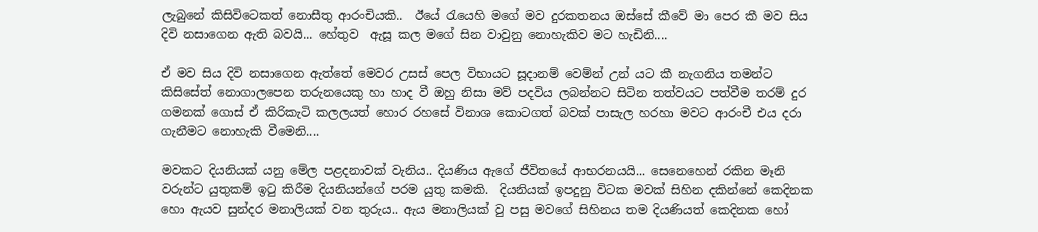ලැබුනේ කිසිවිටෙකත් නොසීතු ආරංචියකි..  ඊයේ රැයෙහි මගේ මව දුරකතනය ඔස්සේ කීවේ මා පෙර කී මව සිය දිවි නසාගෙන ඇති බවයි... හේතුව  ඇසූ කල මගේ සින වාවුනු නොහැකිව මට හැඩිනි....

ඒ මව සිය දිවි නසාගෙන ඇත්තේ මෙවර උසස් පෙල විභායට සූදානම් වෙම්න් උන් යට කී නැගනිය තමන්ට කිසිසේත් නොගාලපෙන තරුනයෙකු හා හාද වී ඔහු නිසා මව් පදවිය ලබන්නට සිටින තත්වයට පත්වීම තරම් දුර ගමනක් ගොස් ඒ කිරිකැටි කලලයත් හොර රහසේ විනාශ කොටගත් බවක් පාසැල හරහා මවට ආරංචී එය දරා ගැනීමට නොහැකි වීමෙනි....

මවකට දියනියක් යනු මේල පළදනාවක් වැනිය.. දියණිය ඇගේ ජීවිතයේ ආභරනයයි... සෙනෙහෙන් රකින මෑනි වරුන්ට යුතුකම් ඉටු කිරීම දියනියන්ගේ පරම යුතු කමකි.  දියනියක් ඉපදුනු විටක මවක් සිහින දකින්නේ කෙදිනක හො ඇයව සුන්දර මනාලියක් වන තුරුය.. ඇය මනාලියක් වු පසු මවගේ සිහිනය තම දියණියත් කෙදිනක හෝ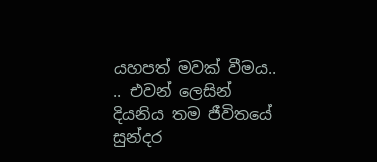යහපත් මවක් වීමය.. .. එවන් ලෙසින් දියනිය තම ජීවිතයේ සුන්දර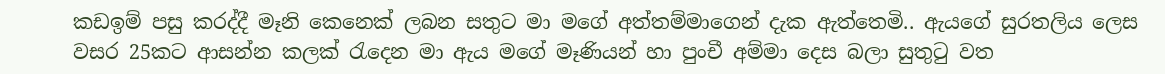කඩඉම් පසු කරද්දී මෑනි කෙනෙක් ලබන සතුට මා මගේ අත්තම්මාගෙන් දැක ඇත්තෙමි.. ඇයගේ සුරතලිය ලෙස වසර 25කට ආසන්න කලක් රැදෙන මා ඇය මගේ මෑණියන් හා පුංචී අම්මා දෙස බලා සුතුටු වත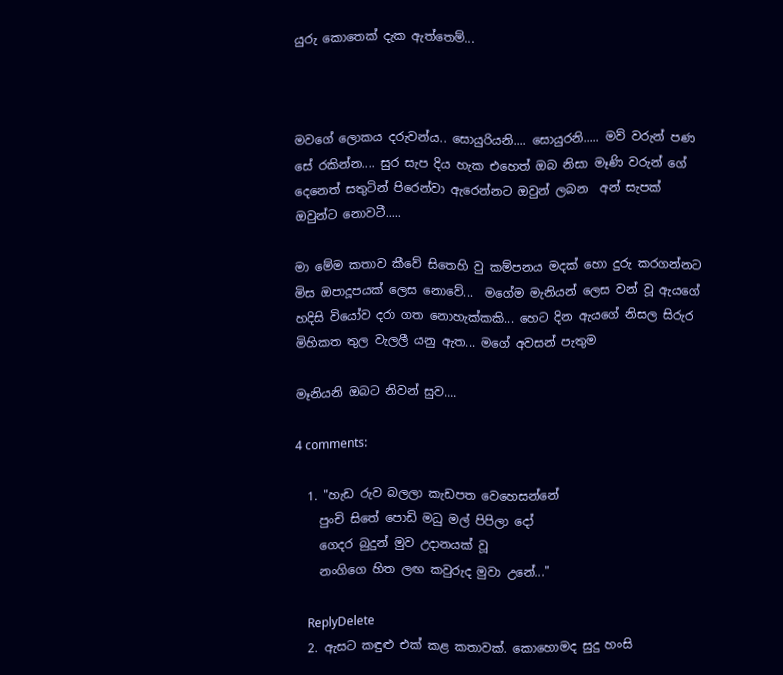යුරු කොතෙක් දැක ඇත්තෙම්...



මවගේ ලොකය දරුවන්ය.. සොයුරියනි‍‍.... සොයුරනි..... මව් වරුන් පණ සේ රකින්න.... සුර සැප දිය හැක එහෙත් ඔබ නිසා මෑණි වරුන් ගේ දෙනෙත් සතුටින් පිරෙන්වා ඇරෙන්නට ඔවුන් ලබන  අන් සැපක් ඔවුන්ට නොවටී.....

මා මේම කතාව කීවේ සිතෙහි වු කම්පනය මදක් හො දුරු කරගන්නට මිස ඔපාදූපයක් ලෙස නොවේ...  මගේම මැනියන් ලෙස වන් වූ ඇයගේ හදිසි වියෝව දරා ගත නොහැක්කකි... හෙට දින ඇයගේ නිසල සිරුර මිහිකත තුල වැලලී යනු ඇත... මගේ අවසන් පැතුම

මෑනියනි ඔබට නිවන් සුව....

4 comments:

  1. "හැඩ රුව බලලා කැඩපත වෙහෙසන්නේ
    පුංචි සිතේ පොඩි මධු මල් පිපිලා දෝ
    ගෙදර බුදුන් මුව උදානයක් වූ
    නංගිගෙ හිත ලඟ කවුරුද මුවා උනේ..."

    ReplyDelete
  2. ඇසට කඳුළු එක් කළ කතාවක්. කොහොමද සුදු හංසි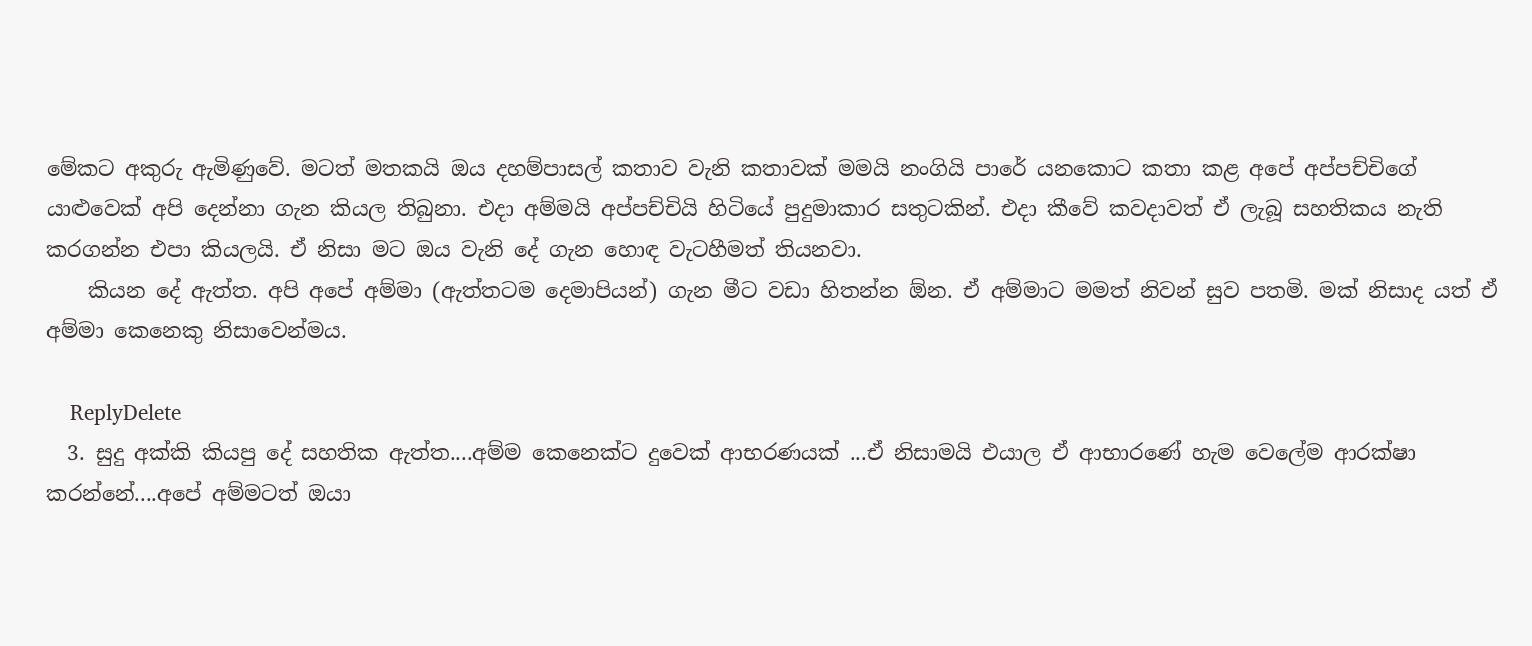මේකට අකුරු ඇමිණුවේ. මටත් මතකයි ඔය දහම්පාසල් කතාව වැනි කතාවක් මමයි නංගියි පාරේ යනකොට කතා කළ අපේ අප්පච්චිගේ යාළුවෙක් අපි දෙන්නා ගැන කියල තිබුනා. එදා අම්මයි අප්පච්චියි හිටියේ පුදුමාකාර සතුටකින්. එදා කීවේ කවදාවත් ඒ ලැබූ සහතිකය නැති කරගන්න එපා කියලයි. ඒ නිසා මට ඔය වැනි දේ ගැන හොඳ වැටහීමත් තියනවා.
    කියන දේ ඇත්ත. අපි අපේ අම්මා (ඇත්තටම දෙමාපියන්) ගැන මීට වඩා හිතන්න ඕන. ඒ අම්මාට මමත් නිවන් සුව පතමි. මක් නිසාද යත් ඒ අම්මා කෙනෙකු නිසාවෙන්මය.

    ReplyDelete
  3. සුදු අක්කි කියපු දේ සහතික ඇත්ත....අම්ම කෙනෙක්ට දුවෙක් ආභරණයක් ...ඒ නිසාමයි එයාල ඒ ආභාරණේ හැම වෙලේම ආරක්ෂා කරන්නේ....අපේ අම්මටත් ඔයා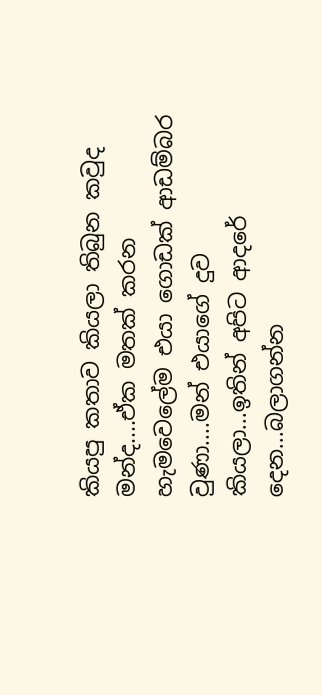කියපු කතාව කියලා තිබුන කවුද මන්ද....ඒක මතක් කරන හැමවෙලේම එයා ගොඩක් ආඩම්බර වුණා....මන් එයාගේ දුව කියලා...ඉතින් අපිට ආදරේ දෙන...බලාගන්න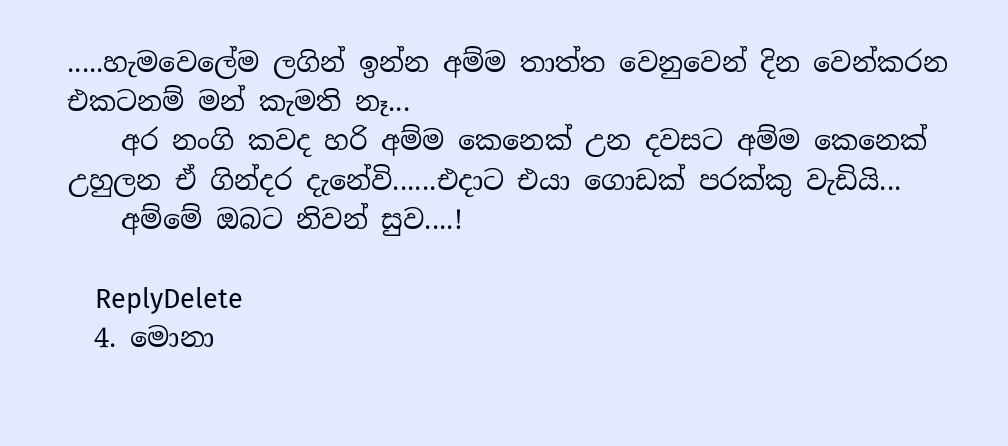.....හැමවෙලේම ලගින් ඉන්න අම්ම තාත්ත වෙනුවෙන් දින වෙන්කරන එකටනම් මන් කැමති නෑ...
    අර නංගි කවද හරි අම්ම කෙනෙක් උන දවසට අම්ම කෙනෙක් උහුලන ඒ ගින්දර දැනේවි......එදාට එයා ගොඩක් පරක්කු වැඩියි...
    අම්මේ ඔබට නිවන් සුව....!

    ReplyDelete
  4. මොනා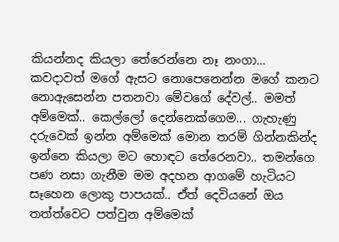කියන්නද කියලා තේරෙන්නෙ නෑ නංගා... කවදාවත් මගේ ඇසට නොපෙනෙන්න මගේ කනට නොඇසෙන්න පතනවා මේවගේ දේවල්.. මමත් අම්මෙක්.. කෙල්ලෝ දෙන්නෙක්ගෙම... ගැහැණු දරුවෙක් ඉන්න අම්මෙක් මොන තරම් ගින්නකින්ද ඉන්නෙ කියලා මට හොඳට තේරෙනවා.. තමන්ගෙ පණ නසා ගැනීම මම අදහන ආගමේ හැටියට සෑහෙන ලොකු පාපයක්.. ඒත් දෙවියනේ ඔය තත්ත්වෙට පත්වුන අම්මෙක්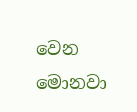වෙන මොනවා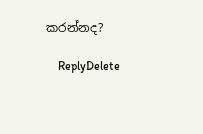කරන්නද?

    ReplyDelete